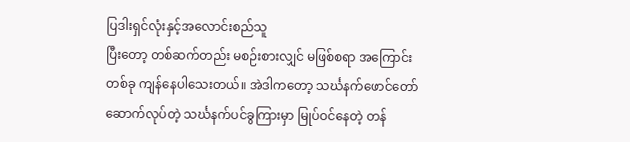ပြဒါးရှင်လုံးနှင့်အလောင်းစည်သူ
ပြီးတော့ တစ်ဆက်တည်း မစဉ်းစားလျှင် မဖြစ်စရာ အကြောင်းတစ်ခု ကျန်နေပါသေးတယ်။ အဲဒါကတော့ သင်္ဃနက်ဖောင်တော် ဆောက်လုပ်တဲ့ သင်္ဃနက်ပင်ခွကြားမှာ မြုပ်ဝင်နေတဲ့ တန်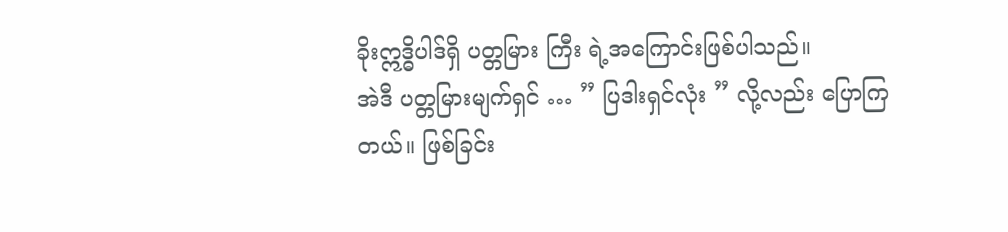ခိုးဣဒ္ဓိပါဒ်ရှိ ပတ္တမြား ကြီး ရဲ့အကြောင်းဖြစ်ပါသည်။
အဲဒီ ပတ္တမြားမျက်ရှင် … ” ပြဒါးရှင်လုံး ” လို့လည်း ပြောကြတယ်။ ဖြစ်ခြင်း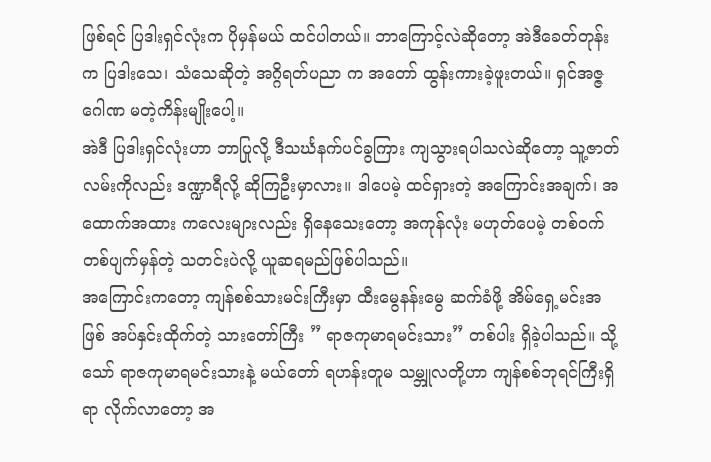ဖြစ်ရင် ပြဒါးရှင်လုံးက ပိုမှန်မယ် ထင်ပါတယ်။ ဘာကြောင့်လဲဆိုတော့ အဲဒီခေတ်တုန်းက ပြဒါးသေ၊ သံသေဆိုတဲ့ အဂ္ဂိရတ်ပညာ က အတော် ထွန်းကားခဲ့ဖူးတယ်။ ရှင်အဇ္ဇဂေါဏ မတဲ့ကိန်းမျိုးပေါ့။
အဲဒီ ပြဒါးရှင်လုံးဟာ ဘာပြုလို့ ဒီသင်္ဃနက်ပင်ခွကြား ကျသွားရပါသလဲဆိုတော့ သူ့ဇာတ်လမ်းကိုလည်း ဒဏ္ဍာရီလို့ ဆိုကြဦးမှာလား။ ဒါပေမဲ့ ထင်ရှားတဲ့ အကြောင်းအချက်၊ အထောက်အထား ကလေးများလည်း ရှိနေသေးတော့ အကုန်လုံး မဟုတ်ပေမဲ့ တစ်ဝက်တစ်ပျက်မှန်တဲ့ သတင်းပဲလို့ ယူဆရမည်ဖြစ်ပါသည်။
အကြောင်းကတော့ ကျန်စစ်သားမင်းကြီးမှာ ထီးမွေနန်းမွေ ဆက်ခံဖို့ အိမ်ရှေ့မင်းအဖြစ် အပ်နှင်းထိုက်တဲ့ သားတော်ကြီး ” ရာဇကုမာရမင်းသား” တစ်ပါး ရှိခဲ့ပါသည်။ သို့သော် ရာဇကုမာရမင်းသားနဲ့ မယ်တော် ရဟန်းတူမ သမ္ဘူလတို့ဟာ ကျန်စစ်ဘုရင်ကြီးရှိရာ လိုက်လာတော့ အ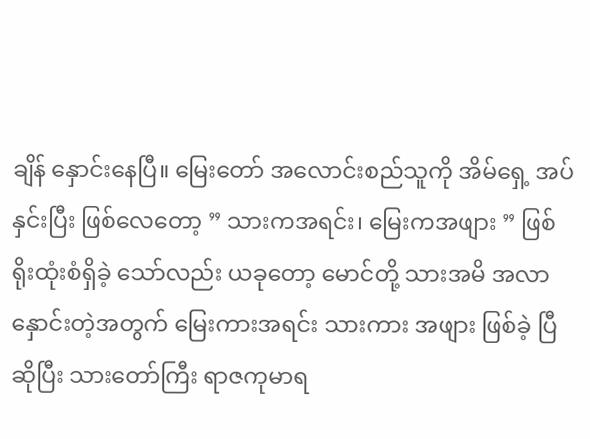ချိန် နှောင်းနေပြီ။ မြေးတော် အလောင်းစည်သူကို အိမ်ရှေ့ အပ်နှင်းပြီး ဖြစ်လေတော့ ” သားကအရင်း၊ မြေးကအဖျား ” ဖြစ်ရိုးထုံးစံရှိခဲ့ သော်လည်း ယခုတော့ မောင်တို့ သားအမိ အလာနှောင်းတဲ့အတွက် မြေးကားအရင်း သားကား အဖျား ဖြစ်ခဲ့ ပြီဆိုပြီး သားတော်ကြီး ရာဇကုမာရ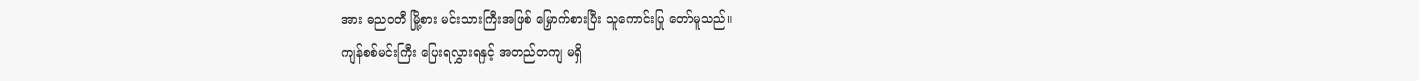အား ဓညဝတီ မြို့စား မင်းသားကြီးအဖြစ် မြှောက်စားပြီး သူကောင်းပြု တော်မူသည်။
ကျန်စစ်မင်းကြီး ပြေးရလွှားရနှင့် အတည်တကျ မရှိ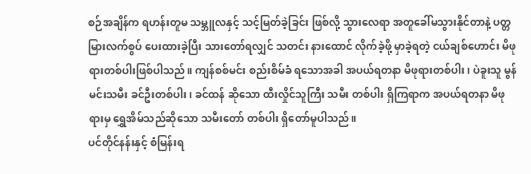စဉ်အချိန်က ရဟန်းတူမ သမ္ဘူလနှင့် သင့်မြတ်ခဲ့ခြင်း ဖြစ်လို့ သွားလေရာ အတူခေါ်မသွားနိုင်တာနဲ့ ပတ္တမြားလက်စွပ် ပေးထားခဲ့ပြီး သားတော်ရလျှင် သတင်း နားထောင် လိုက်ခဲ့ဖို့ မှာခဲ့ရတဲ့ ငယ်ချစ်ဟောင်း မိဖုရားတစ်ပါးဖြစ်ပါသည်။ ကျန်စစ်မင်း စည်းစိမ်ခံ ရသောအခါ အပယ်ရတနာ မိဖုရားတစ်ပါး၊ ပဲခူးသူ မွန်မင်းသမီး ခင်ဦးတစ်ပါး၊ ခင်ထန် ဆိုသော ထီးလှိုင်သူကြီး သမီး တစ်ပါး ရှိကြရာက အပယ်ရတနာ မိဖုရားမှ ရွှေအိမ်သည်ဆိုသော သမီးတော် တစ်ပါး ရှိတော်မူပါသည်။
ပင်တိုင်နန်းနှင့် စံမြန်းရ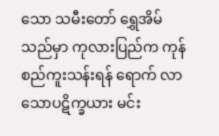သော သမီးတော် ရွှေအိမ်သည်မှာ ကုလားပြည်က ကုန်စည်ကူးသန်းရန် ရောက် လာ သောပဋိက္ခယား မင်း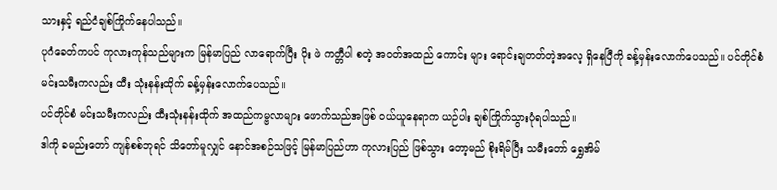သားနှင့် ရည်ငံချစ်ကြိုက်နေပါသည်။
ပုဂံခေတ်ကပင် ကုလားကုန်သည်များက မြန်မာပြည် လာရောက်ပြီး ပိုး ဖဲ ကတ္တီပါ စတဲ့ အဝတ်အထည် ကောင်း များ ရောင်းချတတ်တဲ့အလေ့ ရှိနေပြီကို ခန့်မှန်းလောက်ပေသည်။ ပင်တိုင်စံ မင်းသမီးကလည်း ထီး သုံးနန်းထိုက် ခန့်မှန်းလောက်ပေသည်။
ပင်တိုင်စံ မင်းသမီးကလည်း ထီးသုံးနန်းထိုက် အထည်ကမ္ဗလာများ ဖောက်သည်အဖြစ် ဝယ်ယူနေရာက ယဉ်ပါး ချစ်ကြိုက်သွားပုံရပါသည်။
ဒါကို ခမည်းတော် ကျန်စစ်ဘုရင် သိတော်မူလျှင် နောင်အစဉ်သဖြင့် မြန်မာပြည်ဟာ ကုလားပြည် ဖြစ်သွား တော့မည် စိုးရိမ်ပြီး သမီးတော် ရွှေအိမ်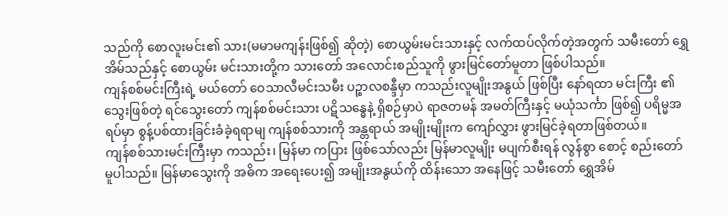သည်ကို စောလူးမင်း၏ သား(မမာမကျန်းဖြစ်၍ ဆိုတဲ့) စောယွမ်းမင်းသားနှင့် လက်ထပ်လိုက်တဲ့အတွက် သမီးတော် ရွှေအိမ်သည်နှင့် စောယွမ်း မင်းသားတို့က သားတော် အလောင်းစည်သူကို ဖွားမြင်တော်မူတာ ဖြစ်ပါသည်။
ကျန်စစ်မင်းကြီးရဲ့ မယ်တော် ဝေသာလီမင်းသမီး ပဉ္စာလစန္ဒီမှာ ကသည်းလူမျိုးအနွယ် ဖြစ်ပြီး နော်ရထာ မင်းကြီး ၏ သွေးဖြစ်တဲ့ ရင်သွေးတော် ကျန်စစ်မင်းသား ပဋိသန္ဓေနဲ့ ရှိစဉ်မှာပဲ ရာဇတမန် အမတ်ကြီးနှင့် မယုံသင်္ကာ ဖြစ်၍ ပရိမ္မအရပ်မှာ စွန့်ပစ်ထားခြင်းခံခဲ့ရရာမျ ကျန်စစ်သားကို အန္တရာယ် အမျိုးမျိုးက ကျော်လွှား ဖွားမြင်ခဲ့ရတာဖြစ်တယ်။
ကျန်စစ်သားမင်းကြီးမှာ ကသည်း၊ မြန်မာ ကပြား ဖြစ်သော်လည်း မြန်မာလူမျိုး မပျက်စီးရန် လွန်စွာ စောင့် စည်းတော်မူပါသည်။ မြန်မာသွေးကို အဓိက အရေးပေး၍ အမျိုးအနွယ်ကို ထိန်းသော အနေဖြင့် သမီးတော် ရွှေအိမ်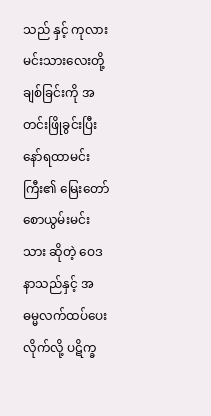သည် နှင့် ကုလားမင်းသားလေးတို့ ချစ်ခြင်းကို အတင်းဖြိုခွင်းပြီး နော်ရထာမင်းကြီး၏ မြေးတော် စောယွမ်းမင်းသား ဆိုတဲ့ ဝေဒနာသည်နှင့် အဓမ္မလက်ထပ်ပေးလိုက်လို့ ပဋိက္ခ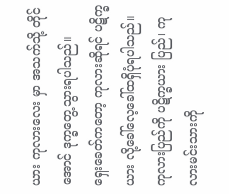ယား ကုလားလေး မှာ အသက်သို့ တိုင်အောင် ဒုက္ခတွေ့သွားရပါသည်။
ရှေးခေတ်ကတော့ ကုလားဆိုရင် ပဋိက္ခယား လို့ခေါ်လေ့ခေါ်ထရှိပုံရပါသည်။ ကုလားပြည်ကို ပဋိက္ခယား ပြည်၊ ကုလားမင်းသားကို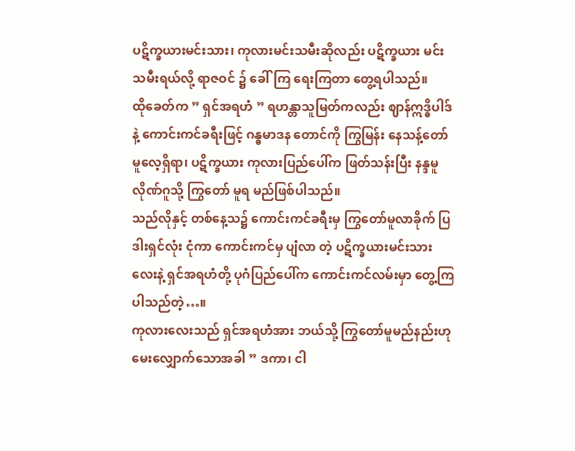ပဋိက္ခယားမင်းသား၊ ကုလားမင်းသမီးဆိုလည်း ပဋိက္ခယား မင်းသမီးရယ်လို့ ရာဇဝင် ၌ ခေါ်ကြ ရေးကြတာ တွေ့ရပါသည်။
ထိုခေတ်က ” ရှင်အရဟံ ” ရဟန္တာသူမြတ်ကလည်း ဈာန်ဣဒ္ဓိပါဒ်နဲ့ ကောင်းကင်ခရီးဖြင့် ဂန္ဓမာဒန တောင်ကို ကြွမြန်း နေသန့်တော်မူလေ့ရှိရာ၊ ပဋိက္ခယား ကုလားပြည်ပေါ်က ဖြတ်သန်းပြီး နန္ဒမူလိုဏ်ဂူသို့ ကြွတော် မူရ မည်ဖြစ်ပါသည်။
သည်လိုနှင့် တစ်နေ့သ၌ ကောင်းကင်ခရီးမှ ကြွတော်မူလာခိုက် ပြဒါးရှင်လုံး ငုံကာ ကောင်းကင်မှ ပျံလာ တဲ့ ပဋိက္ခယားမင်းသားလေးနဲ့ ရှင်အရဟံတို့ ပုဂံပြည်ပေါ်က ကောင်းကင်လမ်းမှာ တွေ့ကြပါသည်တဲ့…။
ကုလားလေးသည် ရှင်အရဟံအား ဘယ်သို့ ကြွတော်မူမည်နည်းဟု မေးလျှောက်သောအခါ ” ဒကာ၊ ငါ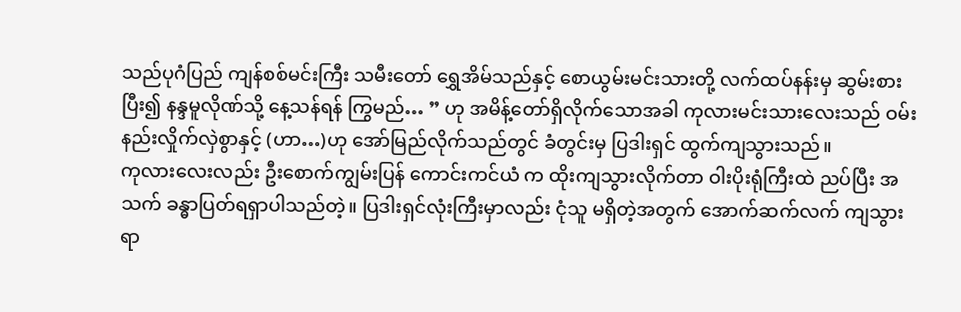သည်ပုဂံပြည် ကျန်စစ်မင်းကြီး သမီးတော် ရွှေအိမ်သည်နှင့် စောယွမ်းမင်းသားတို့ လက်ထပ်နန်းမှ ဆွမ်းစား ပြီး၍ နန္ဒမူလိုဏ်သို့ နေ့သန်ရန် ကြွမည်… ” ဟု အမိန့်တော်ရှိလိုက်သောအခါ ကုလားမင်းသားလေးသည် ဝမ်းနည်းလှိုက်လှဲစွာနှင့် (ဟာ…)ဟု အော်မြည်လိုက်သည်တွင် ခံတွင်းမှ ပြဒါးရှင် ထွက်ကျသွားသည်။
ကုလားလေးလည်း ဦးစောက်ကျွမ်းပြန် ကောင်းကင်ယံ က ထိုးကျသွားလိုက်တာ ဝါးပိုးရုံကြီးထဲ ညပ်ပြီး အသက် ခန္ဓာပြတ်ရရှာပါသည်တဲ့။ ပြဒါးရှင်လုံးကြီးမှာလည်း ငုံသူ မရှိတဲ့အတွက် အောက်ဆက်လက် ကျသွားရာ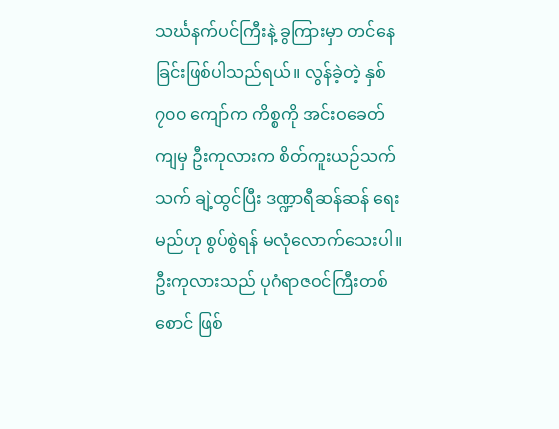သင်္ဃနက်ပင်ကြီးနဲ့ ခွကြားမှာ တင်နေခြင်းဖြစ်ပါသည်ရယ်။ လွန်ခဲ့တဲ့ နှစ် ၇၀၀ ကျော်က ကိစ္စကို အင်းဝခေတ်ကျမှ ဦးကုလားက စိတ်ကူးယဉ်သက်သက် ချဲ့ထွင်ပြီး ဒဏ္ဍာရီဆန်ဆန် ရေးမည်ဟု စွပ်စွဲရန် မလုံလောက်သေးပါ။ ဦးကုလားသည် ပုဂံရာဇဝင်ကြီးတစ်စောင် ဖြစ်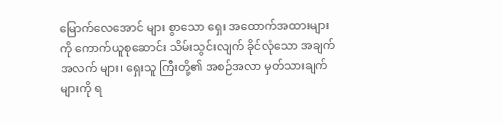မြောက်လေအောင် များ စွာသော ရှေး အထောက်အထားများကို ကောက်ယူစုဆောင်း သိမ်းသွင်းလျက် ခိုင်လုံသော အချက်အလက် များ၊ ရှေးသူ ကြီးတို့၏ အစဉ်အလာ မှတ်သားချက်များကို ရ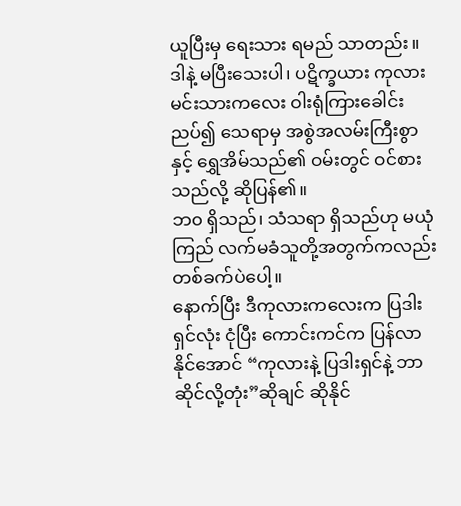ယူပြီးမှ ရေးသား ရမည် သာတည်း။
ဒါနဲ့ မပြီးသေးပါ၊ ပဋိက္ခယား ကုလားမင်းသားကလေး ဝါးရုံကြားခေါင်းညပ်၍ သေရာမှ အစွဲအလမ်းကြီးစွာ နှင့် ရွှေအိမ်သည်၏ ဝမ်းတွင် ဝင်စားသည်လို့ ဆိုပြန်၏။
ဘ၀ ရှိသည်၊ သံသရာ ရှိသည်ဟု မယုံကြည် လက်မခံသူတို့အတွက်ကလည်း တစ်ခက်ပဲပေါ့။
နောက်ပြီး ဒီကုလားကလေးက ပြဒါးရှင်လုံး ငုံပြီး ကောင်းကင်က ပြန်လာနိုင်အောင် “ကုလားနဲ့ ပြဒါးရှင်နဲ့ ဘာဆိုင်လို့တုံး”ဆိုချင် ဆိုနိုင်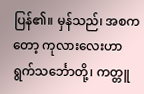ပြန်၏။ မှန်သည်၊ အစကတော့ ကုလားလေးဟာ ရွက်သင်္ဘောတို့၊ ကတ္တူ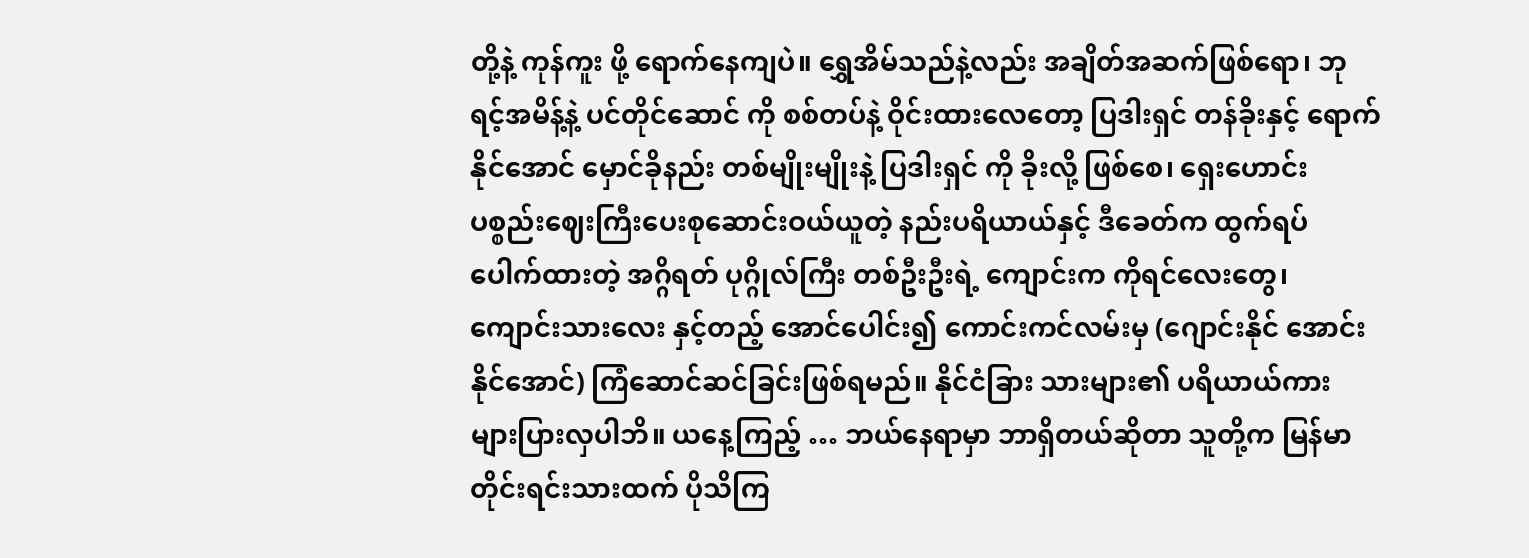တို့နဲ့ ကုန်ကူး ဖို့ ရောက်နေကျပဲ။ ရွှေအိမ်သည်နဲ့လည်း အချိတ်အဆက်ဖြစ်ရော၊ ဘုရင့်အမိန့်နဲ့ ပင်တိုင်ဆောင် ကို စစ်တပ်နဲ့ ဝိုင်းထားလေတော့ ပြဒါးရှင် တန်ခိုးနှင့် ရောက်နိုင်အောင် မှောင်ခိုနည်း တစ်မျိုးမျိုးနဲ့ ပြဒါးရှင် ကို ခိုးလို့ ဖြစ်စေ၊ ရှေးဟောင်းပစ္စည်းဈေးကြီးပေးစုဆောင်းဝယ်ယူတဲ့ နည်းပရိယာယ်နှင့် ဒီခေတ်က ထွက်ရပ် ပေါက်ထားတဲ့ အဂ္ဂိရတ် ပုဂ္ဂိုလ်ကြီး တစ်ဦးဦးရဲ့ ကျောင်းက ကိုရင်လေးတွေ၊ ကျောင်းသားလေး နှင့်တည့် အောင်ပေါင်း၍ ကောင်းကင်လမ်းမှ (ဂျောင်းနိုင် အောင်းနိုင်အောင်) ကြံဆောင်ဆင်ခြင်းဖြစ်ရမည်။ နိုင်ငံခြား သားများ၏ ပရိယာယ်ကား များပြားလှပါဘိ။ ယနေ့ကြည့် … ဘယ်နေရာမှာ ဘာရှိတယ်ဆိုတာ သူတို့က မြန်မာ တိုင်းရင်းသားထက် ပိုသိကြ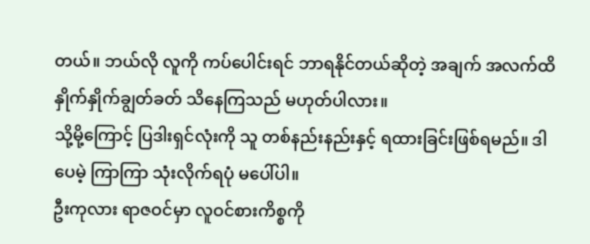တယ်။ ဘယ်လို လူကို ကပ်ပေါင်းရင် ဘာရနိုင်တယ်ဆိုတဲ့ အချက် အလက်ထိ နှိုက်နှိုက်ချွတ်ခတ် သိနေကြသည် မဟုတ်ပါလား။
သို့မို့ကြောင့် ပြဒါးရှင်လုံးကို သူ တစ်နည်းနည်းနှင့် ရထားခြင်းဖြစ်ရမည်။ ဒါပေမဲ့ ကြာကြာ သုံးလိုက်ရပုံ မပေါ်ပါ။
ဦးကုလား ရာဇဝင်မှာ လူဝင်စားကိစ္စကို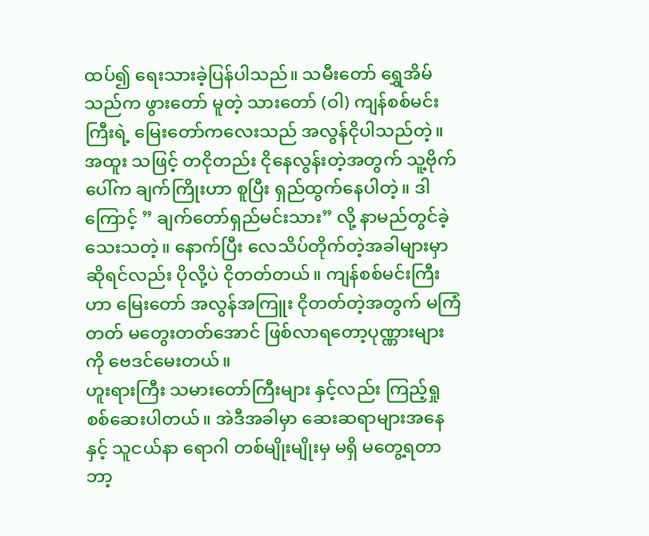ထပ်၍ ရေးသားခဲ့ပြန်ပါသည်။ သမီးတော် ရွှေအိမ်သည်က ဖွားတော် မူတဲ့ သားတော် (ဝါ) ကျန်စစ်မင်းကြီးရဲ့ မြေးတော်ကလေးသည် အလွန်ငိုပါသည်တဲ့။ အထူး သဖြင့် တငိုတည်း ငိုနေလွန်းတဲ့အတွက် သူ့ဗိုက်ပေါ်က ချက်ကြိုးဟာ စူပြီး ရှည်ထွက်နေပါတဲ့။ ဒါကြောင့် ” ချက်တော်ရှည်မင်းသား” လို့ နာမည်တွင်ခဲ့သေးသတဲ့။ နောက်ပြီး လေသိပ်တိုက်တဲ့အခါများမှာ ဆိုရင်လည်း ပိုလို့ပဲ ငိုတတ်တယ်။ ကျန်စစ်မင်းကြီးဟာ မြေးတော် အလွန်အကြူး ငိုတတ်တဲ့အတွက် မကြံ တတ် မတွေးတတ်အောင် ဖြစ်လာရတော့ပုဏ္ဏားများကို ဗေဒင်မေးတယ်။
ဟူးရားကြီး သမားတော်ကြီးများ နှင့်လည်း ကြည့်ရှုစစ်ဆေးပါတယ်။ အဲဒီအခါမှာ ဆေးဆရာများအနေနှင့် သူငယ်နာ ရောဂါ တစ်မျိုးမျိုးမှ မရှိ မတွေ့ရတာ ဘာ့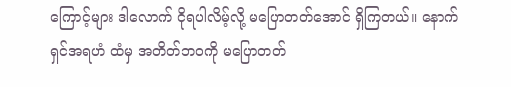ကြောင့်များ ဒါလောက် ငိုရပါလိမ့်လို့ မပြောတတ်အောင် ရှိကြတယ်။ နောက် ရှင်အရဟံ ထံမှ အတိတ်ဘဝကို မပြောတတ်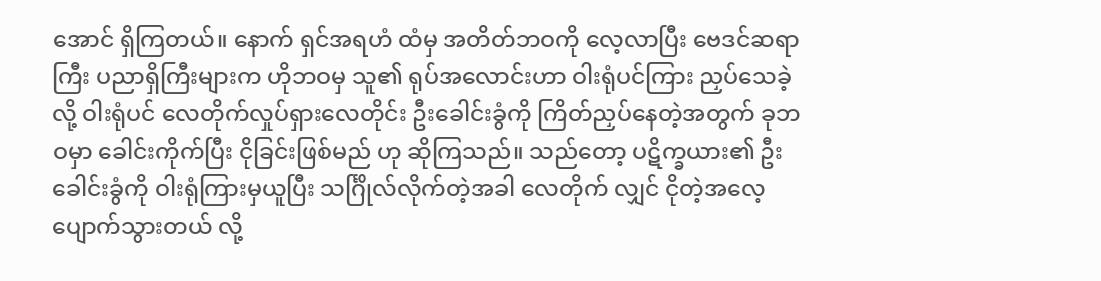အောင် ရှိကြတယ်။ နောက် ရှင်အရဟံ ထံမှ အတိတ်ဘဝကို လေ့လာပြီး ဗေဒင်ဆရာကြီး ပညာရှိကြီးများက ဟိုဘဝမှ သူ၏ ရုပ်အလောင်းဟာ ဝါးရုံပင်ကြား ညှပ်သေခဲ့လို့ ဝါးရုံပင် လေတိုက်လှုပ်ရှားလေတိုင်း ဦးခေါင်းခွံကို ကြိတ်ညှပ်နေတဲ့အတွက် ခုဘဝမှာ ခေါင်းကိုက်ပြီး ငိုခြင်းဖြစ်မည် ဟု ဆိုကြသည်။ သည်တော့ ပဋိက္ခယား၏ ဦးခေါင်းခွံကို ဝါးရုံကြားမှယူပြီး သင်္ဂြိုလ်လိုက်တဲ့အခါ လေတိုက် လျှင် ငိုတဲ့အလေ့ ပျောက်သွားတယ် လို့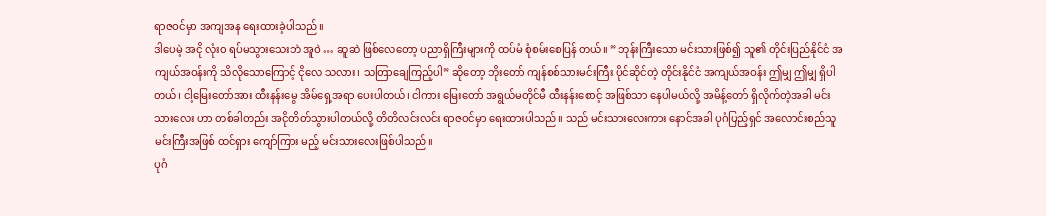ရာဇဝင်မှာ အကျအန ရေးထားခဲ့ပါသည်။
ဒါပေမဲ့ အငို လုံး၀ ရပ်မသွားသေးဘဲ အူဝဲ … ဆူဆဲ ဖြစ်လေတော့ ပညာရှိကြီးများကို ထပ်မံ စုံစမ်းစေပြန် တယ်။ ” ဘုန်းကြီးသော မင်းသားဖြစ်၍ သူ၏ တိုင်းပြည်နိုင်ငံ အကျယ်အဝန်းကို သိလိုသောကြောင့် ငိုလေ သလား၊ သတြာချေကြည့်ပါ” ဆိုတော့ ဘိုးတော် ကျန်စစ်သားမင်းကြီး ပိုင်ဆိုင်တဲ့ တိုင်းနိုင်ငံ အကျယ်အဝန်း ဤမျှ ဤမျှ ရှိပါတယ်၊ ငါ့မြေးတော်အား ထီးနန်းမွေ အိမ်ရှေ့အရာ ပေးပါတယ်၊ ငါကား မြေးတော် အရွယ်မတိုင်မီ ထီးနန်းစောင့် အဖြစ်သာ နေပါမယ်လို့ အမိန့်တော် ရှိလိုက်တဲ့အခါ မင်း သားလေး ဟာ တစ်ခါတည်း အငိုတိတ်သွားပါတယ်လို့ တိတိလင်းလင်း ရာဇဝင်မှာ ရေးထားပါသည်။ သည် မင်းသားလေးကား နောင်အခါ ပုဂံပြည့်ရှင် အလောင်းစည်သူမင်းကြီးအဖြစ် ထင်ရှား ကျော်ကြား မည့် မင်းသားလေးဖြစ်ပါသည်။
ပုဂံ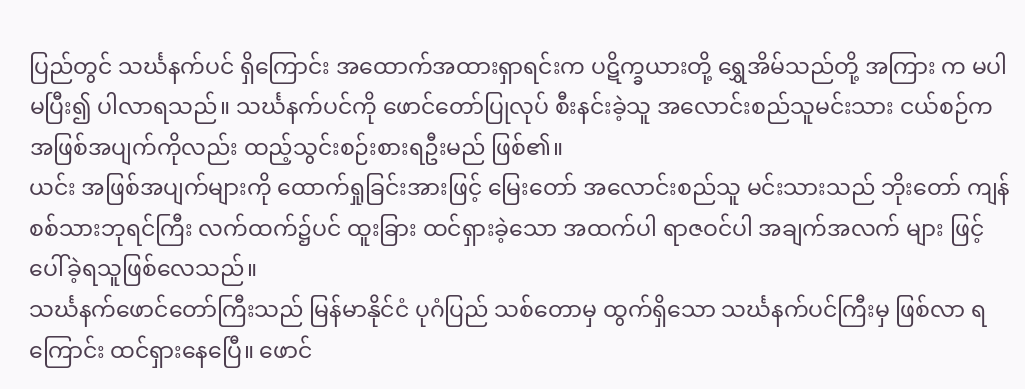ပြည်တွင် သင်္ဃနက်ပင် ရှိကြောင်း အထောက်အထားရှာရင်းက ပဋိက္ခယားတို့ ရွှေအိမ်သည်တို့ အကြား က မပါမပြီး၍ ပါလာရသည်။ သင်္ဃနက်ပင်ကို ဖောင်တော်ပြုလုပ် စီးနင်းခဲ့သူ အလောင်းစည်သူမင်းသား ငယ်စဉ်က အဖြစ်အပျက်ကိုလည်း ထည့်သွင်းစဉ်းစားရဦးမည် ဖြစ်၏။
ယင်း အဖြစ်အပျက်များကို ထောက်ရှုခြင်းအားဖြင့် မြေးတော် အလောင်းစည်သူ မင်းသားသည် ဘိုးတော် ကျန်စစ်သားဘုရင်ကြီး လက်ထက်၌ပင် ထူးခြား ထင်ရှားခဲ့သော အထက်ပါ ရာဇဝင်ပါ အချက်အလက် များ ဖြင့် ပေါ်ခဲ့ရသူဖြစ်လေသည်။
သင်္ဃနက်ဖောင်တော်ကြီးသည် မြန်မာနိုင်ငံ ပုဂံပြည် သစ်တောမှ ထွက်ရှိသော သင်္ဃနက်ပင်ကြီးမှ ဖြစ်လာ ရ ကြောင်း ထင်ရှားနေပြေီ။ ဖောင်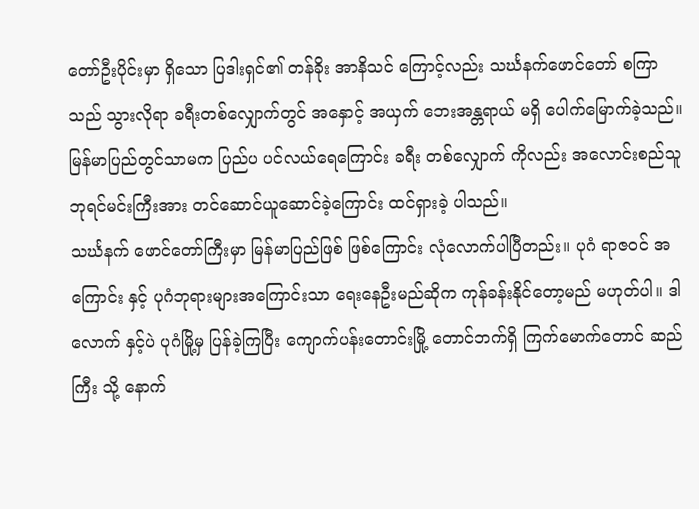တော်ဦးပိုင်းမှာ ရှိသော ပြဒါးရှင်၏ တန်ခိုး အာနိသင် ကြောင့်လည်း သင်္ဃနက်ဖောင်တော် စကြာသည် သွားလိုရာ ခရီးတစ်လျှောက်တွင် အနှောင့် အယှက် ဘေးအန္တရာယ် မရှိ ပေါက်မြောက်ခဲ့သည်။ မြန်မာပြည်တွင်သာမက ပြည်ပ ပင်လယ်ရေကြောင်း ခရီး တစ်လျှောက် ကိုလည်း အလောင်းစည်သူ ဘုရင်မင်းကြီးအား တင်ဆောင်ယူဆောင်ခဲ့ကြောင်း ထင်ရှားခဲ့ ပါသည်။
သင်္ဃနက် ဖောင်တော်ကြီးမှာ မြန်မာပြည်ဖြစ် ဖြစ်ကြောင်း လုံလောက်ပါပြီတည်း။ ပုဂံ ရာဇဝင် အကြောင်း နှင့် ပုဂံဘုရားများအကြောင်းသာ ရေးနေဦးမည်ဆိုက ကုန်ခန်းနိုင်တော့မည် မဟုတ်ပါ။ ဒါလောက် နှင့်ပဲ ပုဂံမြို့မှ ပြန်ခဲ့ကြပြီး ကျောက်ပန်းတောင်းမြို့ တောင်ဘက်ရှိ ကြက်မောက်တောင် ဆည်ကြီး သို့ နောက်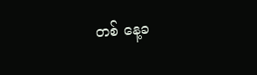တစ် နေ့ခ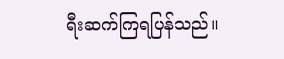ရီးဆက်ကြရပြန်သည်။